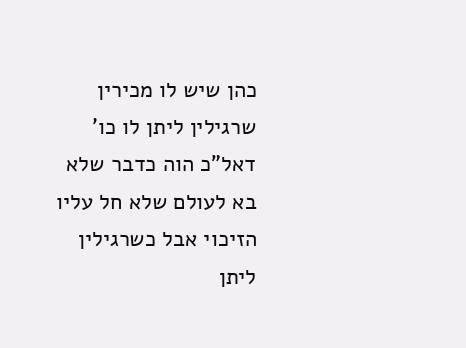כהן שיש לו מכירין שרגילין ליתן לו כו' דאל"כ הוה כדבר שלא בא לעולם שלא חל עליו הזיכוי אבל כשרגילין ליתן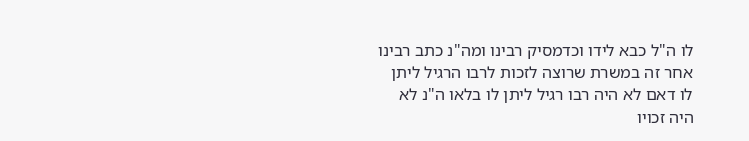לו ה"ל כבא לידו וכדמסיק רבינו ומה"נ כתב רבינו אחר זה במשרת שרוצה לזכות לרבו הרגיל ליתן לו דאם לא היה רבו רגיל ליתן לו בלאו ה"נ לא היה זכויו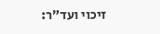זיכוי ועד"ר: